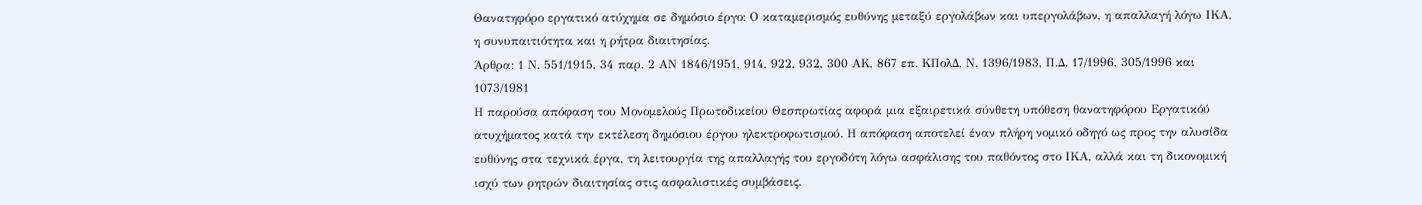Θανατηφόρο εργατικό ατύχημα σε δημόσιο έργο: Ο καταμερισμός ευθύνης μεταξύ εργολάβων και υπεργολάβων, η απαλλαγή λόγω ΙΚΑ, η συνυπαιτιότητα και η ρήτρα διαιτησίας.
Άρθρα: 1 Ν. 551/1915, 34 παρ. 2 ΑΝ 1846/1951, 914, 922, 932, 300 ΑΚ, 867 επ. ΚΠολΔ, Ν. 1396/1983, Π.Δ. 17/1996, 305/1996 και 1073/1981
Η παρούσα απόφαση του Μονομελούς Πρωτοδικείου Θεσπρωτίας αφορά μια εξαιρετικά σύνθετη υπόθεση θανατηφόρου Εργατικόύ ατυχήματος κατά την εκτέλεση δημόσιου έργου ηλεκτροφωτισμού. Η απόφαση αποτελεί έναν πλήρη νομικό οδηγό ως προς την αλυσίδα ευθύνης στα τεχνικά έργα, τη λειτουργία της απαλλαγής του εργοδότη λόγω ασφάλισης του παθόντος στο ΙΚΑ, αλλά και τη δικονομική ισχύ των ρητρών διαιτησίας στις ασφαλιστικές συμβάσεις.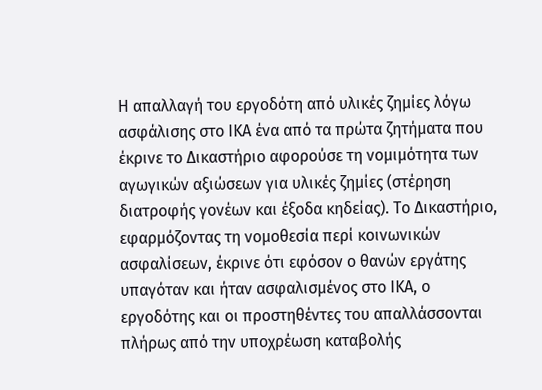Η απαλλαγή του εργοδότη από υλικές ζημίες λόγω ασφάλισης στο ΙΚΑ ένα από τα πρώτα ζητήματα που έκρινε το Δικαστήριο αφορούσε τη νομιμότητα των αγωγικών αξιώσεων για υλικές ζημίες (στέρηση διατροφής γονέων και έξοδα κηδείας). Το Δικαστήριο, εφαρμόζοντας τη νομοθεσία περί κοινωνικών ασφαλίσεων, έκρινε ότι εφόσον ο θανών εργάτης υπαγόταν και ήταν ασφαλισμένος στο ΙΚΑ, ο εργοδότης και οι προστηθέντες του απαλλάσσονται πλήρως από την υποχρέωση καταβολής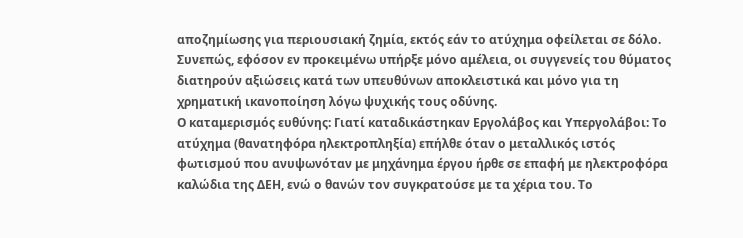αποζημίωσης για περιουσιακή ζημία, εκτός εάν το ατύχημα οφείλεται σε δόλο. Συνεπώς, εφόσον εν προκειμένω υπήρξε μόνο αμέλεια, οι συγγενείς του θύματος διατηρούν αξιώσεις κατά των υπευθύνων αποκλειστικά και μόνο για τη χρηματική ικανοποίηση λόγω ψυχικής τους οδύνης.
Ο καταμερισμός ευθύνης: Γιατί καταδικάστηκαν Εργολάβος και Υπεργολάβοι: Το ατύχημα (θανατηφόρα ηλεκτροπληξία) επήλθε όταν ο μεταλλικός ιστός φωτισμού που ανυψωνόταν με μηχάνημα έργου ήρθε σε επαφή με ηλεκτροφόρα καλώδια της ΔΕΗ, ενώ ο θανών τον συγκρατούσε με τα χέρια του. Το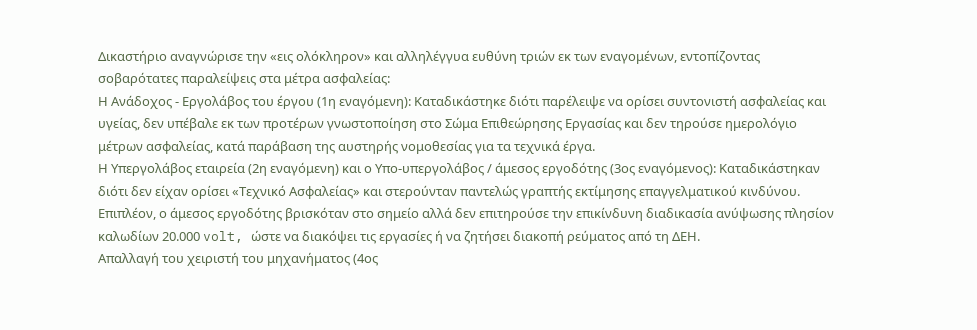Δικαστήριο αναγνώρισε την «εις ολόκληρον» και αλληλέγγυα ευθύνη τριών εκ των εναγομένων, εντοπίζοντας σοβαρότατες παραλείψεις στα μέτρα ασφαλείας:
Η Ανάδοχος - Εργολάβος του έργου (1η εναγόμενη): Καταδικάστηκε διότι παρέλειψε να ορίσει συντονιστή ασφαλείας και υγείας, δεν υπέβαλε εκ των προτέρων γνωστοποίηση στο Σώμα Επιθεώρησης Εργασίας και δεν τηρούσε ημερολόγιο μέτρων ασφαλείας, κατά παράβαση της αυστηρής νομοθεσίας για τα τεχνικά έργα.
Η Υπεργολάβος εταιρεία (2η εναγόμενη) και ο Υπο-υπεργολάβος / άμεσος εργοδότης (3ος εναγόμενος): Καταδικάστηκαν διότι δεν είχαν ορίσει «Τεχνικό Ασφαλείας» και στερούνταν παντελώς γραπτής εκτίμησης επαγγελματικού κινδύνου. Επιπλέον, ο άμεσος εργοδότης βρισκόταν στο σημείο αλλά δεν επιτηρούσε την επικίνδυνη διαδικασία ανύψωσης πλησίον καλωδίων 20.000 volt, ώστε να διακόψει τις εργασίες ή να ζητήσει διακοπή ρεύματος από τη ΔΕΗ.
Απαλλαγή του χειριστή του μηχανήματος (4ος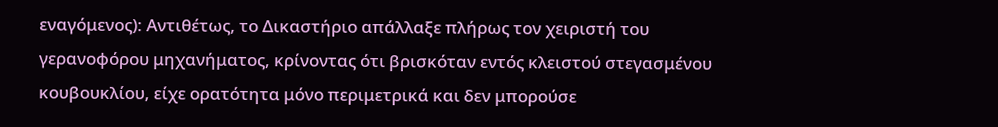εναγόμενος): Αντιθέτως, το Δικαστήριο απάλλαξε πλήρως τον χειριστή του γερανοφόρου μηχανήματος, κρίνοντας ότι βρισκόταν εντός κλειστού στεγασμένου κουβουκλίου, είχε ορατότητα μόνο περιμετρικά και δεν μπορούσε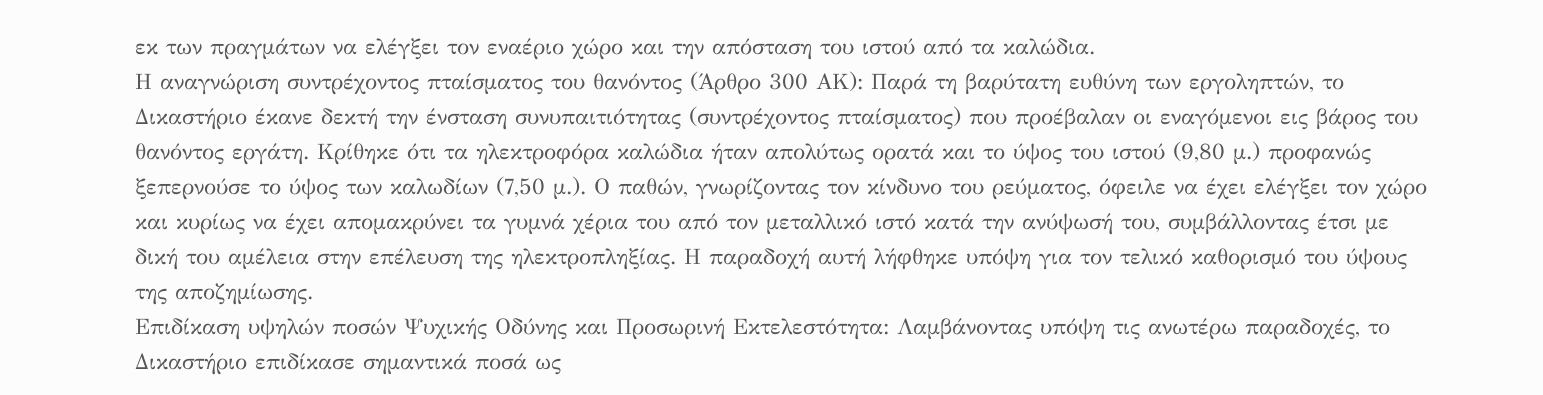εκ των πραγμάτων να ελέγξει τον εναέριο χώρο και την απόσταση του ιστού από τα καλώδια.
Η αναγνώριση συντρέχοντος πταίσματος του θανόντος (Άρθρο 300 ΑΚ): Παρά τη βαρύτατη ευθύνη των εργοληπτών, το Δικαστήριο έκανε δεκτή την ένσταση συνυπαιτιότητας (συντρέχοντος πταίσματος) που προέβαλαν οι εναγόμενοι εις βάρος του θανόντος εργάτη. Κρίθηκε ότι τα ηλεκτροφόρα καλώδια ήταν απολύτως ορατά και το ύψος του ιστού (9,80 μ.) προφανώς ξεπερνούσε το ύψος των καλωδίων (7,50 μ.). Ο παθών, γνωρίζοντας τον κίνδυνο του ρεύματος, όφειλε να έχει ελέγξει τον χώρο και κυρίως να έχει απομακρύνει τα γυμνά χέρια του από τον μεταλλικό ιστό κατά την ανύψωσή του, συμβάλλοντας έτσι με δική του αμέλεια στην επέλευση της ηλεκτροπληξίας. Η παραδοχή αυτή λήφθηκε υπόψη για τον τελικό καθορισμό του ύψους της αποζημίωσης.
Επιδίκαση υψηλών ποσών Ψυχικής Οδύνης και Προσωρινή Εκτελεστότητα: Λαμβάνοντας υπόψη τις ανωτέρω παραδοχές, το Δικαστήριο επιδίκασε σημαντικά ποσά ως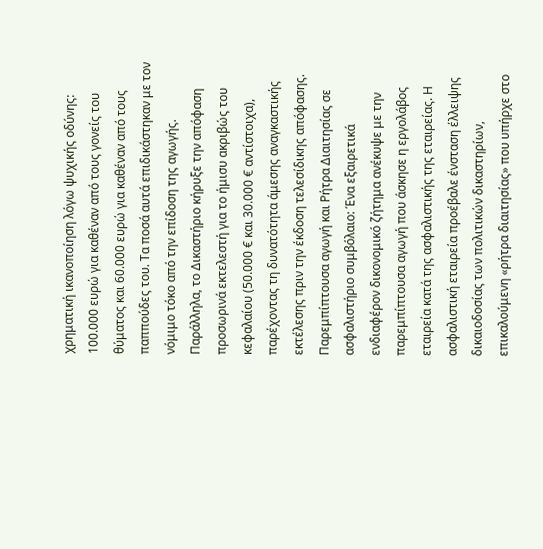χρηματική ικανοποίηση λόγω ψυχικής οδύνης: 100.000 ευρώ για καθέναν από τους γονείς του θύματος και 60.000 ευρώ για καθέναν από τους παππούδες του. Τα ποσά αυτά επιδικάστηκαν με τον νόμιμο τόκο από την επίδοση της αγωγής. Παράλληλα, το Δικαστήριο κήρυξε την απόφαση προσωρινά εκτελεστή για το ήμισυ ακριβώς του κεφαλαίου (50.000 € και 30.000 € αντίστοιχα), παρέχοντας τη δυνατότητα άμεσης αναγκαστικής εκτέλεσης πριν την έκδοση τελεσίδικης απόφασης.
Παρεμπίπτουσα αγωγή και Ρήτρα Διαιτησίας σε ασφαλιστήριο συμβόλαιο: Ένα εξαιρετικά ενδιαφέρον δικονομικό ζήτημα ανέκυψε με την παρεμπίπτουσα αγωγή που άσκησε η εργολάβος εταιρεία κατά της ασφαλιστικής της εταιρείας. Η ασφαλιστική εταιρεία προέβαλε ένσταση έλλειψης δικαιοδοσίας των πολιτικών δικαστηρίων, επικαλούμενη «ρήτρα διαιτησίας» που υπήρχε στο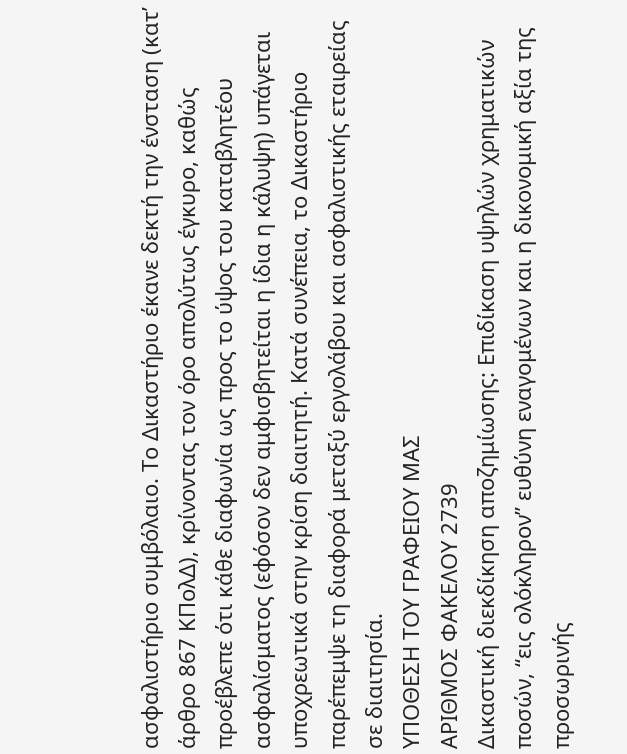ασφαλιστήριο συμβόλαιο. Το Δικαστήριο έκανε δεκτή την ένσταση (κατ’ άρθρο 867 ΚΠολΔ), κρίνοντας τον όρο απολύτως έγκυρο, καθώς προέβλεπε ότι κάθε διαφωνία ως προς το ύψος του καταβλητέου ασφαλίσματος (εφόσον δεν αμφισβητείται η ίδια η κάλυψη) υπάγεται υποχρεωτικά στην κρίση διαιτητή. Κατά συνέπεια, το Δικαστήριο παρέπεμψε τη διαφορά μεταξύ εργολάβου και ασφαλιστικής εταιρείας σε διαιτησία.
ΥΠΟΘΕΣΗ ΤΟΥ ΓΡΑΦΕΙΟΥ ΜΑΣ
ΑΡΙΘΜΟΣ ΦΑΚΕΛΟΥ 2739
Δικαστική διεκδίκηση αποζημίωσης: Επιδίκαση υψηλών χρηματικών ποσών, “εις ολόκληρον” ευθύνη εναγομένων και η δικονομική αξία της προσωρινής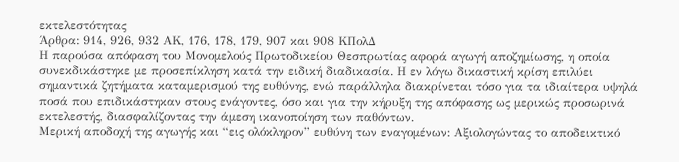εκτελεστότητας
Άρθρα: 914, 926, 932 ΑΚ, 176, 178, 179, 907 και 908 ΚΠολΔ
Η παρούσα απόφαση του Μονομελούς Πρωτοδικείου Θεσπρωτίας αφορά αγωγή αποζημίωσης, η οποία συνεκδικάστηκε με προσεπίκληση κατά την ειδική διαδικασία. Η εν λόγω δικαστική κρίση επιλύει σημαντικά ζητήματα καταμερισμού της ευθύνης, ενώ παράλληλα διακρίνεται τόσο για τα ιδιαίτερα υψηλά ποσά που επιδικάστηκαν στους ενάγοντες, όσο και για την κήρυξη της απόφασης ως μερικώς προσωρινά εκτελεστής, διασφαλίζοντας την άμεση ικανοποίηση των παθόντων.
Μερική αποδοχή της αγωγής και “εις ολόκληρον” ευθύνη των εναγομένων: Αξιολογώντας το αποδεικτικό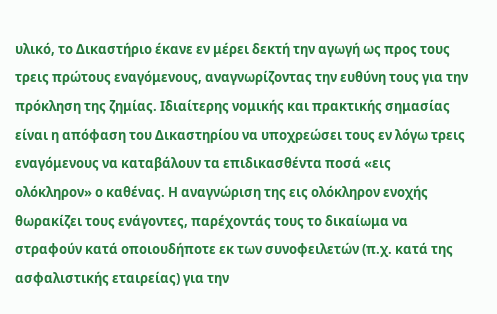υλικό, το Δικαστήριο έκανε εν μέρει δεκτή την αγωγή ως προς τους τρεις πρώτους εναγόμενους, αναγνωρίζοντας την ευθύνη τους για την πρόκληση της ζημίας. Ιδιαίτερης νομικής και πρακτικής σημασίας είναι η απόφαση του Δικαστηρίου να υποχρεώσει τους εν λόγω τρεις εναγόμενους να καταβάλουν τα επιδικασθέντα ποσά «εις ολόκληρον» ο καθένας. Η αναγνώριση της εις ολόκληρον ενοχής θωρακίζει τους ενάγοντες, παρέχοντάς τους το δικαίωμα να στραφούν κατά οποιουδήποτε εκ των συνοφειλετών (π.χ. κατά της ασφαλιστικής εταιρείας) για την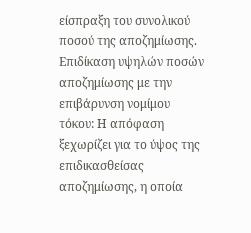είσπραξη του συνολικού ποσού της αποζημίωσης.
Επιδίκαση υψηλών ποσών αποζημίωσης με την επιβάρυνση νομίμου τόκου: Η απόφαση ξεχωρίζει για το ύψος της επιδικασθείσας αποζημίωσης, η οποία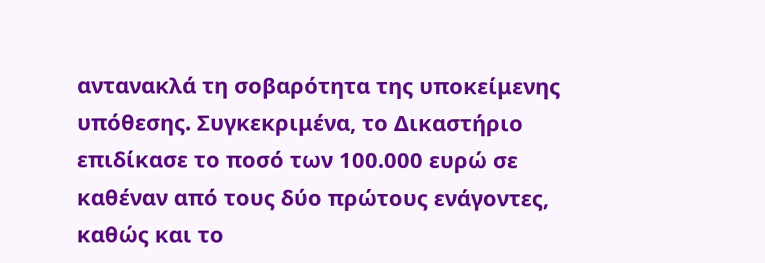αντανακλά τη σοβαρότητα της υποκείμενης υπόθεσης. Συγκεκριμένα, το Δικαστήριο επιδίκασε το ποσό των 100.000 ευρώ σε καθέναν από τους δύο πρώτους ενάγοντες, καθώς και το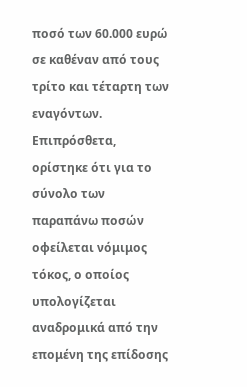ποσό των 60.000 ευρώ σε καθέναν από τους τρίτο και τέταρτη των εναγόντων. Επιπρόσθετα, ορίστηκε ότι για το σύνολο των παραπάνω ποσών οφείλεται νόμιμος τόκος, ο οποίος υπολογίζεται αναδρομικά από την επομένη της επίδοσης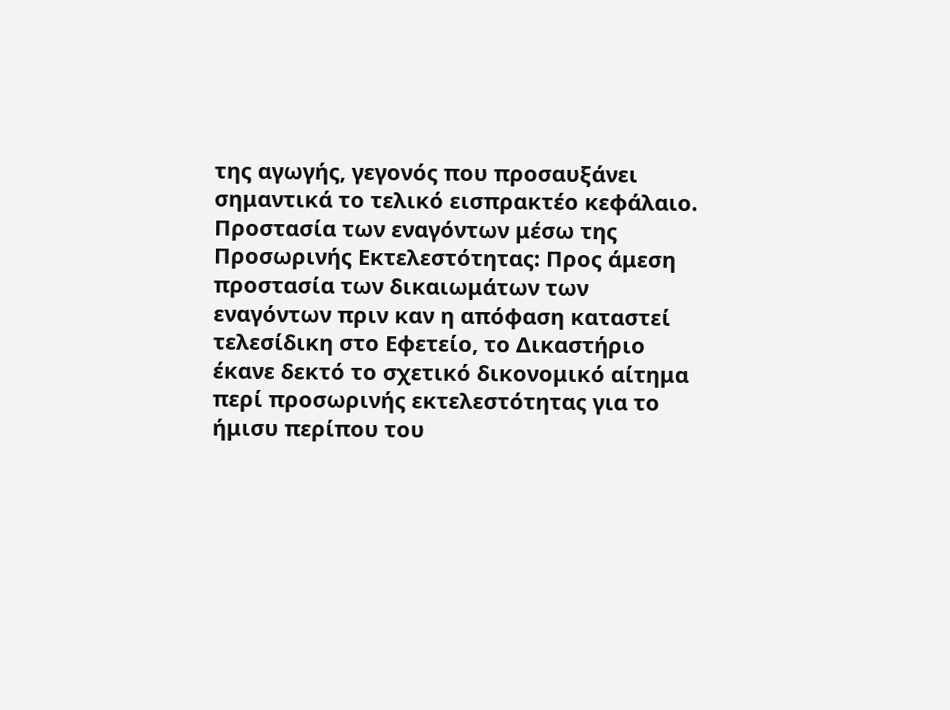της αγωγής, γεγονός που προσαυξάνει σημαντικά το τελικό εισπρακτέο κεφάλαιο.
Προστασία των εναγόντων μέσω της Προσωρινής Εκτελεστότητας: Προς άμεση προστασία των δικαιωμάτων των εναγόντων πριν καν η απόφαση καταστεί τελεσίδικη στο Εφετείο, το Δικαστήριο έκανε δεκτό το σχετικό δικονομικό αίτημα περί προσωρινής εκτελεστότητας για το ήμισυ περίπου του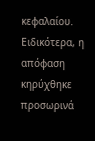κεφαλαίου. Ειδικότερα, η απόφαση κηρύχθηκε προσωρινά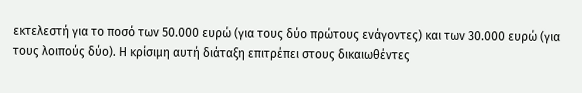εκτελεστή για το ποσό των 50.000 ευρώ (για τους δύο πρώτους ενάγοντες) και των 30.000 ευρώ (για τους λοιπούς δύο). Η κρίσιμη αυτή διάταξη επιτρέπει στους δικαιωθέντες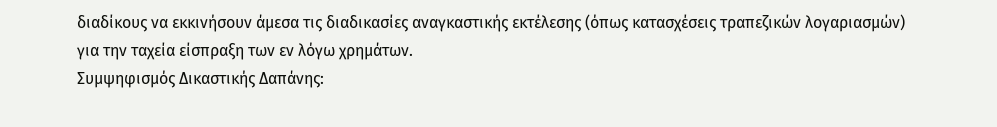διαδίκους να εκκινήσουν άμεσα τις διαδικασίες αναγκαστικής εκτέλεσης (όπως κατασχέσεις τραπεζικών λογαριασμών) για την ταχεία είσπραξη των εν λόγω χρημάτων.
Συμψηφισμός Δικαστικής Δαπάνης: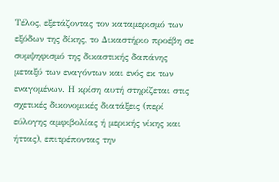Τέλος, εξετάζοντας τον καταμερισμό των εξόδων της δίκης, το Δικαστήριο προέβη σε συμψηφισμό της δικαστικής δαπάνης μεταξύ των εναγόντων και ενός εκ των εναγομένων. Η κρίση αυτή στηρίζεται στις σχετικές δικονομικές διατάξεις (περί εύλογης αμφιβολίας ή μερικής νίκης και ήττας), επιτρέποντας την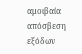αμοιβαία απόσβεση εξόδων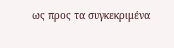ως προς τα συγκεκριμένα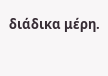διάδικα μέρη.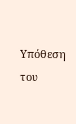Υπόθεση του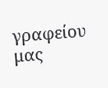γραφείου μας